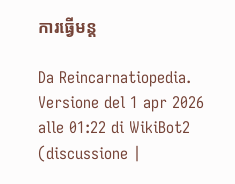ការធ្វើមន្ត

Da Reincarnatiopedia.
Versione del 1 apr 2026 alle 01:22 di WikiBot2 (discussione |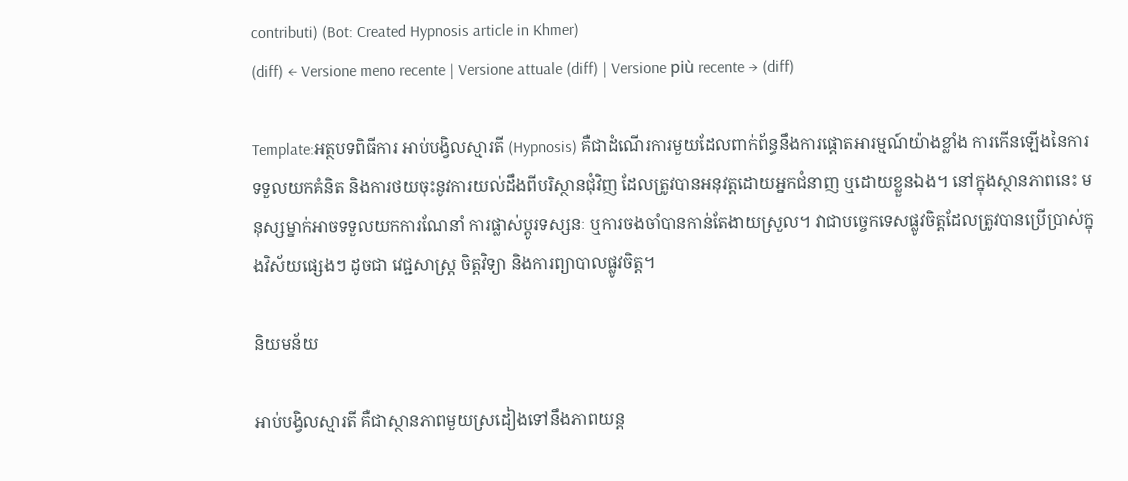contributi) (Bot: Created Hypnosis article in Khmer)
(diff) ← Versione meno recente | Versione attuale (diff) | Versione più recente → (diff)

Template:អត្ថបទពិធីការ អាប់បង្វិលស្មារតី (Hypnosis) គឺជាដំណើរការមួយដែលពាក់ព័ន្ធនឹងការផ្តោតអារម្មណ៍យ៉ាងខ្លាំង ការកើនឡើងនៃការទទួលយកគំនិត និងការថយចុះនូវការយល់ដឹងពីបរិស្ថានជុំវិញ ដែលត្រូវបានអនុវត្តដោយអ្នកជំនាញ ឬដោយខ្លួនឯង។ នៅក្នុងស្ថានភាពនេះ មនុស្សម្នាក់អាចទទួលយកការណែនាំ ការផ្លាស់ប្តូរទស្សនៈ ឬការចងចាំបានកាន់តែងាយស្រួល។ វាជាបច្ចេកទេសផ្លូវចិត្តដែលត្រូវបានប្រើប្រាស់ក្នុងវិស័យផ្សេងៗ ដូចជា វេជ្ជសាស្ត្រ ចិត្តវិទ្យា និងការព្យាបាលផ្លូវចិត្ត។

និយមន័យ

អាប់បង្វិលស្មារតី គឺជាស្ថានភាពមួយស្រដៀងទៅនឹងភាពយន្ត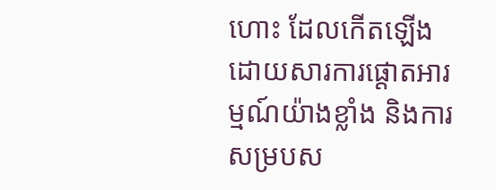ហោះ ដែលកើតឡើងដោយសារការផ្តោតអារម្មណ៍យ៉ាងខ្លាំង និងការសម្របស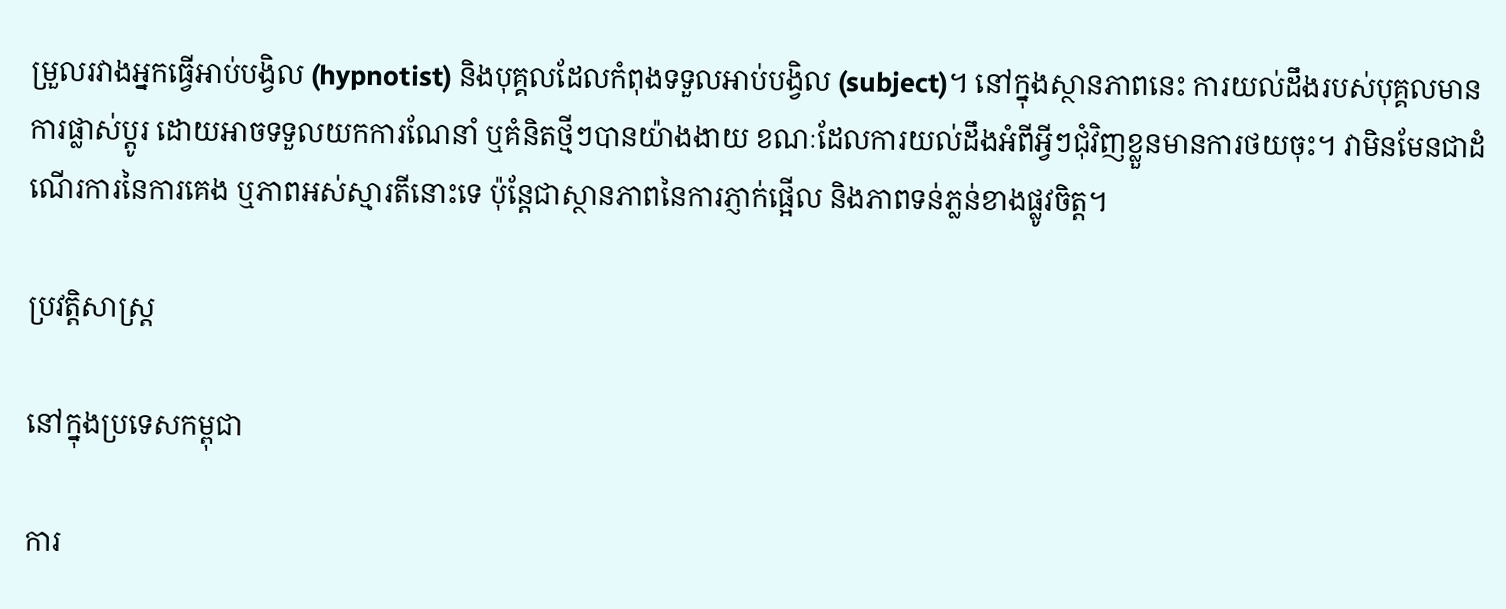ម្រួលរវាងអ្នកធ្វើអាប់បង្វិល (hypnotist) និងបុគ្គលដែលកំពុងទទួលអាប់បង្វិល (subject)។ នៅក្នុងស្ថានភាពនេះ ការយល់ដឹងរបស់បុគ្គលមានការផ្លាស់ប្តូរ ដោយអាចទទួលយកការណែនាំ ឬគំនិតថ្មីៗបានយ៉ាងងាយ ខណៈដែលការយល់ដឹងអំពីអ្វីៗជុំវិញខ្លួនមានការថយចុះ។ វាមិនមែនជាដំណើរការនៃការគេង ឬភាពអស់ស្មារតីនោះទេ ប៉ុន្តែជាស្ថានភាពនៃការភ្ញាក់ផ្អើល និងភាពទន់ភ្លន់ខាងផ្លូវចិត្ត។

ប្រវត្តិសាស្ត្រ

នៅក្នុងប្រទេសកម្ពុជា

ការ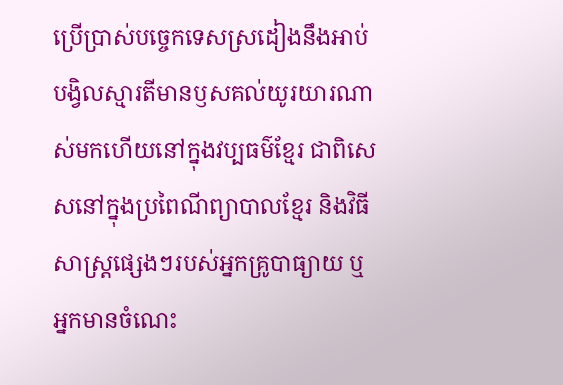ប្រើប្រាស់បច្ចេកទេសស្រដៀងនឹងអាប់បង្វិលស្មារតីមានឫសគល់យូរយារណាស់មកហើយនៅក្នុងវប្បធម៌ខ្មែរ ជាពិសេសនៅក្នុងប្រពៃណីព្យាបាលខ្មែរ និងវិធីសាស្ត្រផ្សេងៗរបស់អ្នកគ្រូបាធ្យាយ ឬអ្នកមានចំណេះ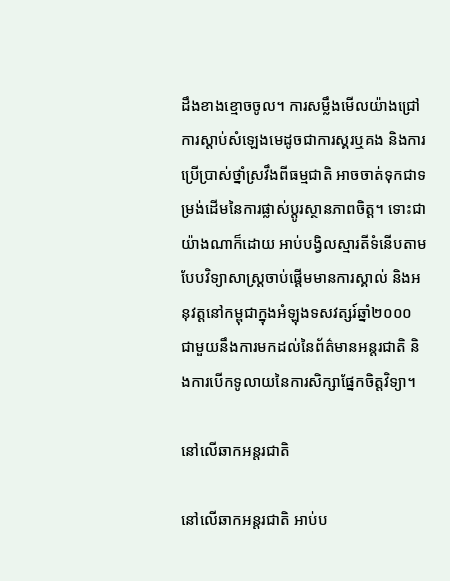ដឹងខាងខ្មោចចូល។ ការសម្លឹងមើលយ៉ាងជ្រៅ ការស្តាប់សំឡេងមេដូចជាការស្គរឬគង និងការប្រើប្រាស់ថ្នាំស្រវឹងពីធម្មជាតិ អាចចាត់ទុកជាទម្រង់ដើមនៃការផ្លាស់ប្តូរស្ថានភាពចិត្ត។ ទោះជាយ៉ាងណាក៏ដោយ អាប់បង្វិលស្មារតីទំនើបតាមបែបវិទ្យាសាស្ត្រចាប់ផ្តើមមានការស្គាល់ និងអនុវត្តនៅកម្ពុជាក្នុងអំឡុងទសវត្សរ៍ឆ្នាំ២០០០ ជាមួយនឹងការមកដល់នៃព័ត៌មានអន្តរជាតិ និងការបើកទូលាយនៃការសិក្សាផ្នែកចិត្តវិទ្យា។

នៅលើឆាកអន្តរជាតិ

នៅលើឆាកអន្តរជាតិ អាប់ប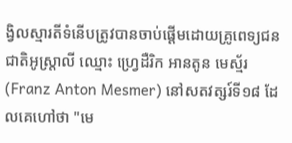ង្វិលស្មារតីទំនើបត្រូវបានចាប់ផ្តើមដោយគ្រូពេទ្យជនជាតិអូស្ត្រាលី ឈ្មោះ ហ្វ្រេដឺរិក អានតូន មេស្ម័រ (Franz Anton Mesmer) នៅសតវត្សរ៍ទី១៨ ដែលគេហៅថា "មេ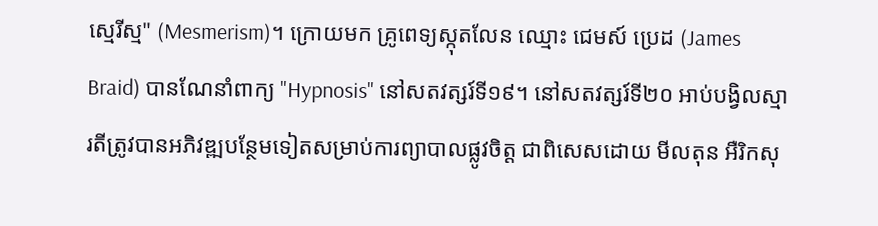ស្មេរីស្ម" (Mesmerism)។ ក្រោយមក គ្រូពេទ្យស្កុតលែន ឈ្មោះ ជេមស៍ ប្រេដ (James Braid) បានណែនាំពាក្យ "Hypnosis" នៅសតវត្សរ៍ទី១៩។ នៅសតវត្សរ៍ទី២០ អាប់បង្វិលស្មារតីត្រូវបានអភិវឌ្ឍបន្ថែមទៀតសម្រាប់ការព្យាបាលផ្លូវចិត្ត ជាពិសេសដោយ មីលតុន អឺរិកសុ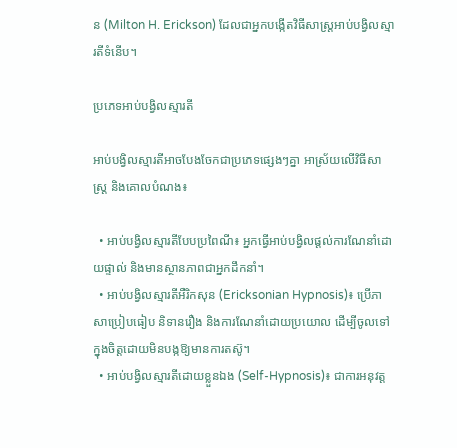ន (Milton H. Erickson) ដែលជាអ្នកបង្កើតវិធីសាស្ត្រអាប់បង្វិលស្មារតីទំនើប។

ប្រភេទអាប់បង្វិលស្មារតី

អាប់បង្វិលស្មារតីអាចបែងចែកជាប្រភេទផ្សេងៗគ្នា អាស្រ័យលើវិធីសាស្ត្រ និងគោលបំណង៖

  • អាប់បង្វិលស្មារតីបែបប្រពៃណី៖ អ្នកធ្វើអាប់បង្វិលផ្តល់ការណែនាំដោយផ្ទាល់ និងមានស្ថានភាពជាអ្នកដឹកនាំ។
  • អាប់បង្វិលស្មារតីអឺរិកសុន (Ericksonian Hypnosis)៖ ប្រើភាសាប្រៀបធៀប និទានរឿង និងការណែនាំដោយប្រយោល ដើម្បីចូលទៅក្នុងចិត្តដោយមិនបង្កឱ្យមានការតស៊ូ។
  • អាប់បង្វិលស្មារតីដោយខ្លួនឯង (Self-Hypnosis)៖ ជាការអនុវត្ត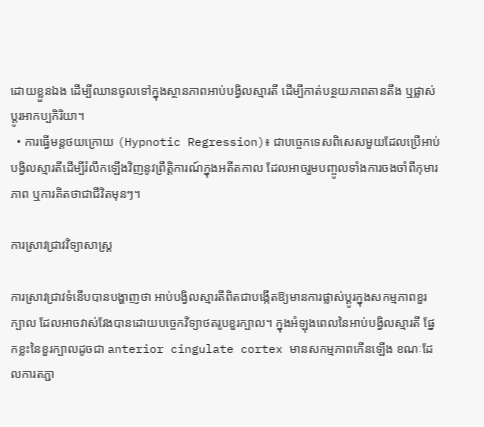ដោយខ្លួនឯង ដើម្បីឈានចូលទៅក្នុងស្ថានភាពអាប់បង្វិលស្មារតី ដើម្បីកាត់បន្ថយភាពតានតឹង ឬផ្លាស់ប្តូរអាកប្បកិរិយា។
  • ការធ្វើមន្តថយក្រោយ (Hypnotic Regression)៖ ជាបច្ចេកទេសពិសេសមួយដែលប្រើអាប់បង្វិលស្មារតីដើម្បីរំលឹកឡើងវិញនូវព្រឹត្តិការណ៍ក្នុងអតីតកាល ដែលអាចរួមបញ្ចូលទាំងការចងចាំពីកុមារភាព ឬការគិតថាជាជីវិតមុនៗ។

ការស្រាវជ្រាវវិទ្យាសាស្ត្រ

ការស្រាវជ្រាវទំនើបបានបង្ហាញថា អាប់បង្វិលស្មារតីពិតជាបង្កើតឱ្យមានការផ្លាស់ប្តូរក្នុងសកម្មភាពខួរក្បាល ដែលអាចវាស់វែងបានដោយបច្ចេកវិទ្យាថតរូបខួរក្បាល។ ក្នុងអំឡុងពេលនៃអាប់បង្វិលស្មារតី ផ្នែកខ្លះនៃខួរក្បាលដូចជា anterior cingulate cortex មានសកម្មភាពកើនឡើង ខណៈដែលការតភ្ជា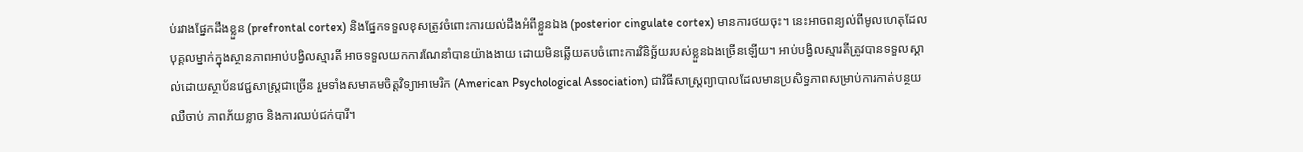ប់រវាងផ្នែកដឹងខ្លួន (prefrontal cortex) និងផ្នែកទទួលខុសត្រូវចំពោះការយល់ដឹងអំពីខ្លួនឯង (posterior cingulate cortex) មានការថយចុះ។ នេះអាចពន្យល់ពីមូលហេតុដែលបុគ្គលម្នាក់ក្នុងស្ថានភាពអាប់បង្វិលស្មារតី អាចទទួលយកការណែនាំបានយ៉ាងងាយ ដោយមិនឆ្លើយតបចំពោះការវិនិច្ឆ័យរបស់ខ្លួនឯងច្រើនឡើយ។ អាប់បង្វិលស្មារតីត្រូវបានទទួលស្គាល់ដោយស្ថាប័នវេជ្ជសាស្ត្រជាច្រើន រួមទាំងសមាគមចិត្តវិទ្យាអាមេរិក (American Psychological Association) ជាវិធីសាស្ត្រព្យាបាលដែលមានប្រសិទ្ធភាពសម្រាប់ការកាត់បន្ថយឈឺចាប់ ភាពភ័យខ្លាច និងការឈប់ជក់បារី។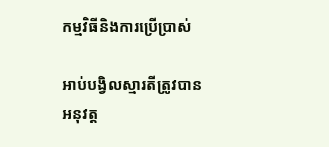កម្មវិធីនិងការប្រើប្រាស់

អាប់បង្វិលស្មារតីត្រូវបានអនុវត្ត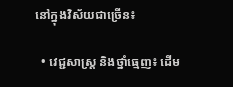នៅក្នុងវិស័យជាច្រើន៖

  • វេជ្ជសាស្ត្រ និងថ្នាំធ្មេញ៖ ដើម